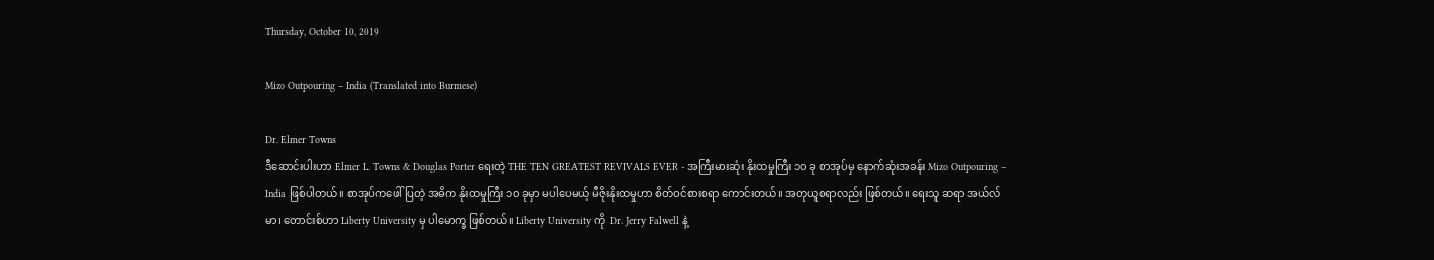Thursday, October 10, 2019

Mizo Outpouring – India (Translated into Burmese)

Dr. Elmer Towns
ဒီဆောင်းပါးဟာ Elmer L. Towns & Douglas Porter ရေးတဲ့ THE TEN GREATEST REVIVALS EVER - အကြီးမားဆုံး နိုးထမှုကြီး ၁၀ ခု စာအုပ်မှ နောက်ဆုံးအခန်း Mizo Outpouring – India ဖြစ်ပါတယ်။ စာအုပ်ကဖေါ်ပြတဲ့ အဓိက နိုးထမှုကြီး ၁၀ ခုမှာ မပါပေမယ့် မီဇိုးနိုးထမှုဟာ စိတ်ဝင်စားစရာ ကောင်းတယ်။ အတုယူစရာလည်း ဖြစ်တယ်။ ရေးသူ ဆရာ အယ်လ်မာ၊ တောင်းစ်ဟာ Liberty University မှ ပါမောက္ခ ဖြစ်တယ်။ Liberty University ကို  Dr. Jerry Falwell နဲ့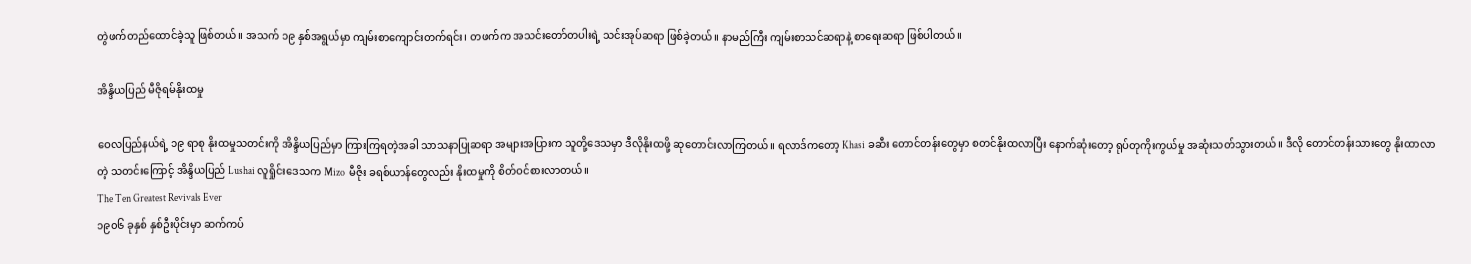တွဲဖက်တည်ထောင်ခဲ့သူ ဖြစ်တယ်။ အသက် ၁၉ နှစ်အရွယ်မှာ ကျမ်းစာကျောင်းတက်ရင်း၊ တဖက်က အသင်းတော်တပါးရဲ့ သင်းအုပ်ဆရာ ဖြစ်ခဲ့တယ်။ နာမည်ကြီး ကျမ်းစာသင်ဆရာနဲ့ စာရေးဆရာ ဖြစ်ပါတယ်။

အိန္ဒိယပြည် မီဇိုရမ်နိုးထမှု

ဝေလပြည်နယ်ရဲ့ ၁၉ ရာစု နိုးထမှုသတင်းကို အိန္ဒိယပြည်မှာ ကြားကြရတဲ့အခါ သာသနာပြုဆရာ အများအပြားက သူတို့ဒေသမှာ ဒီလိုနိုးထဖို့ ဆုတောင်းလာကြတယ်။ ရလာဒ်ကတော့ Khasi ခဆီး တောင်တန်းတွေမှာ စတင်နိုးထလာပြီး နောက်ဆုံးတော့ ရုပ်တုကိုးကွယ်မှု အဆုံးသတ်သွားတယ်။ ဒီလို တောင်တန်းသားတွေ နိုးထာလာတဲ့ သတင်းကြောင့် အိန္ဒိယပြည် Lushai လူရှိုင်းဒေသက Mizo  မီဇိုး ခရစ်ယာန်တွေလည်း နိုးထမှုကို စိတ်ဝင်စားလာတယ်။
The Ten Greatest Revivals Ever
၁၉၀၆ ခုနှစ် နှစ်ဦးပိုင်းမှာ ဆက်ကပ်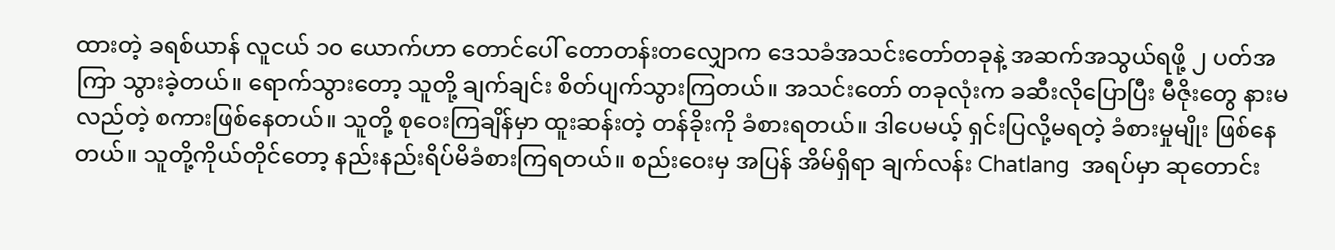ထားတဲ့ ခရစ်ယာန် လူငယ် ၁၀ ယောက်ဟာ တောင်ပေါ် တောတန်းတလျှောက ဒေသခံအသင်းတော်တခုနဲ့ အဆက်အသွယ်ရဖို့ ၂ ပတ်အကြာ သွားခဲ့တယ်။ ရောက်သွားတော့ သူတို့ ချက်ချင်း စိတ်ပျက်သွားကြတယ်။ အသင်းတော် တခုလုံးက ခဆီးလိုပြောပြီး မီဇိုးတွေ နားမလည်တဲ့ စကားဖြစ်နေတယ်။ သူတို့ စုဝေးကြချိန်မှာ ထူးဆန်းတဲ့ တန်ခိုးကို ခံစားရတယ်။ ဒါပေမယ့် ရှင်းပြလို့မရတဲ့ ခံစားမှုမျိုး ဖြစ်နေတယ်။ သူတို့ကိုယ်တိုင်တော့ နည်းနည်းရိပ်မိခံစားကြရတယ်။ စည်းဝေးမှ အပြန် အိမ်ရှိရာ ချက်လန်း Chatlang  အရပ်မှာ ဆုတောင်း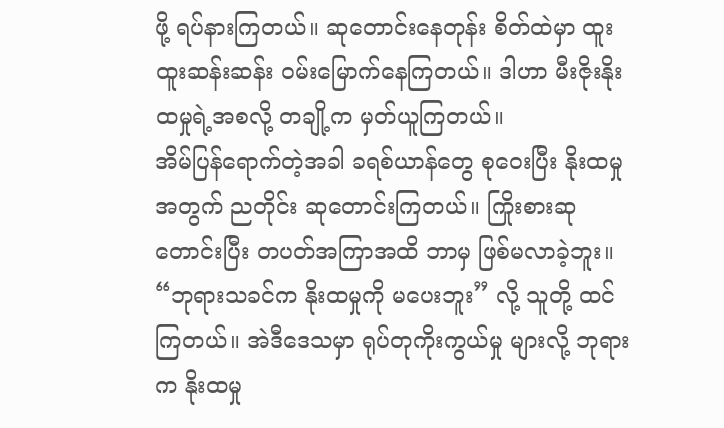ဖို့ ရပ်နားကြတယ်။ ဆုတောင်းနေတုန်း စိတ်ထဲမှာ ထူးထူးဆန်းဆန်း ဝမ်းမြောက်နေကြတယ်။ ဒါဟာ မီးဇိုးနိုးထမှုရဲ့အစလို့ တချို့က မှတ်ယူကြတယ်။
အိမ်ပြန်ရောက်တဲ့အခါ ခရစ်ယာန်တွေ စုဝေးပြီး နိုးထမှုအတွက် ညတိုင်း ဆုတောင်းကြတယ်။ ကြိုးစားဆုတောင်းပြီး တပတ်အကြာအထိ ဘာမှ ဖြစ်မလာခဲ့ဘူး။ “ဘုရားသခင်က နိုးထမှုကို မပေးဘူး” လို့ သူတို့ ထင်ကြတယ်။ အဲဒီဒေသမှာ ရုပ်တုကိုးကွယ်မှု များလို့ ဘုရားက နိုးထမှု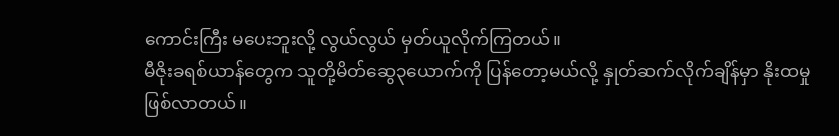ကောင်းကြီး မပေးဘူးလို့ လွယ်လွယ် မှတ်ယူလိုက်ကြတယ်။
မီဇိုးခရစ်ယာန်တွေက သူတို့မိတ်ဆွေ၃ယောက်ကို ပြန်တော့မယ်လို့ နှုတ်ဆက်လိုက်ချိန်မှာ နိုးထမှု ဖြစ်လာတယ်။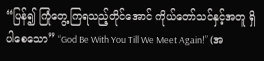“ပြန်၍ ကြုံတွေ့ကြရသည့်တိုင်အောင် ကိုယ်တော်သင်နှင့်အတူ ရှိပါစေသော” “God Be With You Till We Meet Again!” (အ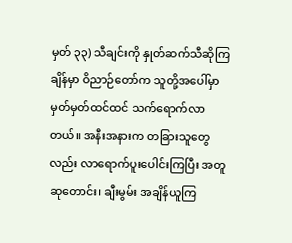မှတ် ၃၃) သီချင်းကို နှုတ်ဆက်သီဆိုကြချိန်မှာ ဝိညာဉ်တော်က သူတို့အပေါ်မှာ မှတ်မှတ်ထင်ထင် သက်ရောက်လာတယ်။ အနီးအနားက တခြားသူတွေလည်း လာရောက်ပူးပေါင်းကြပြီး အတူဆုတောင်း၊ ချီးမွမ်း အချိန်ယူကြ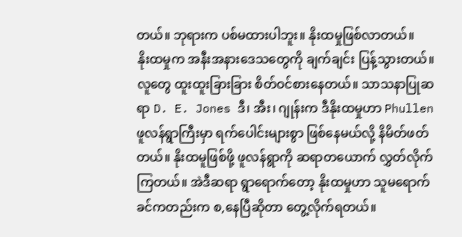တယ်။ ဘုရားက ပစ်မထားပါဘူး။ နိုးထမှုဖြစ်လာတယ်။
နိုးထမှုက အနီးအနားဒေသတွေကို ချက်ချင်း ပြန့်သွားတယ်။ လူတွေ ထူးထူးခြားခြား စိတ်ဝင်စားနေတယ်။ သာသနာပြုဆရာ D. E. Jones ဒီ၊ အီး၊ ဂျုန်းက ဒီနိုးထမှုဟာ Phullen ဖူလန်ရွာကြီးမှာ ရက်ပေါင်းများစွာ ဖြစ်နေမယ်လို့ နိမိတ်ဖတ်တယ်။ နိုးထမူဖြစ်ဖို့ ဖူလန်ရွာကို ဆရာတယောက် လွှတ်လိုက်ကြတယ်။ အဲဒီဆရာ ရွာရောက်တော့ နိုးထမှုဟာ သူမရောက်ခင်ကတည်းက စ,နေပြီဆိုတာ တွေ့လိုက်ရတယ်။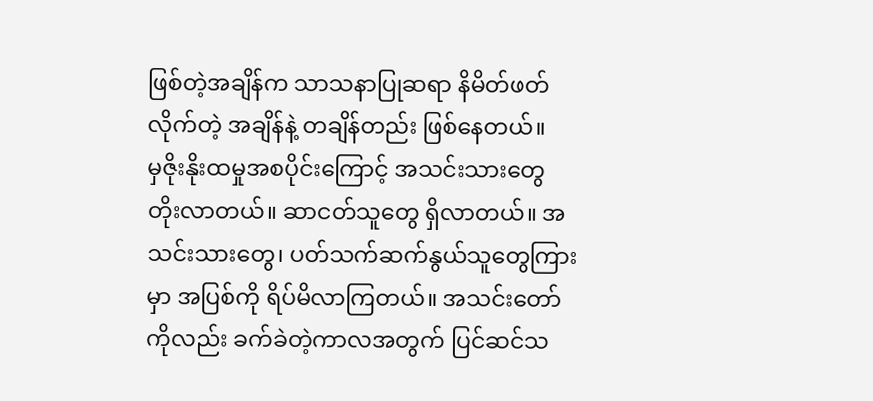ဖြစ်တဲ့အချိန်က သာသနာပြုဆရာ နိမိတ်ဖတ်လိုက်တဲ့ အချိန်နဲ့ တချိန်တည်း ဖြစ်နေတယ်။
မှဇိုးနိုးထမှုအစပိုင်းကြောင့် အသင်းသားတွေ တိုးလာတယ်။ ဆာငတ်သူတွေ ရှိလာတယ်။ အသင်းသားတွေ၊ ပတ်သက်ဆက်နွယ်သူတွေကြားမှာ အပြစ်ကို ရိပ်မိလာကြတယ်။ အသင်းတော်ကိုလည်း ခက်ခဲတဲ့ကာလအတွက် ပြင်ဆင်သ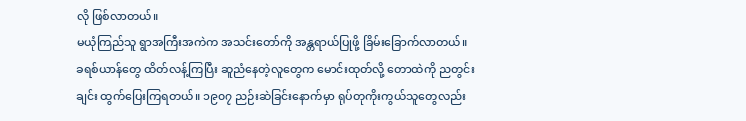လို ဖြစ်လာတယ်။
မယုံကြည်သူ ရွာအကြီးအကဲက အသင်းတော်ကို အန္တရာယ်ပြုဖို့ ခြိမ်းခြောက်လာတယ်။ ခရစ်ယာန်တွေ ထိတ်လန့်ကြပြီး ဆူညံနေတဲ့လူတွေက မောင်းထုတ်လို့ တောထဲကို ညတွင်းချင်း ထွက်ပြေးကြရတယ်။ ၁၉၀၇ ညဉ်းဆဲခြင်းနောက်မှာ ရုပ်တုကိုးကွယ်သူတွေလည်း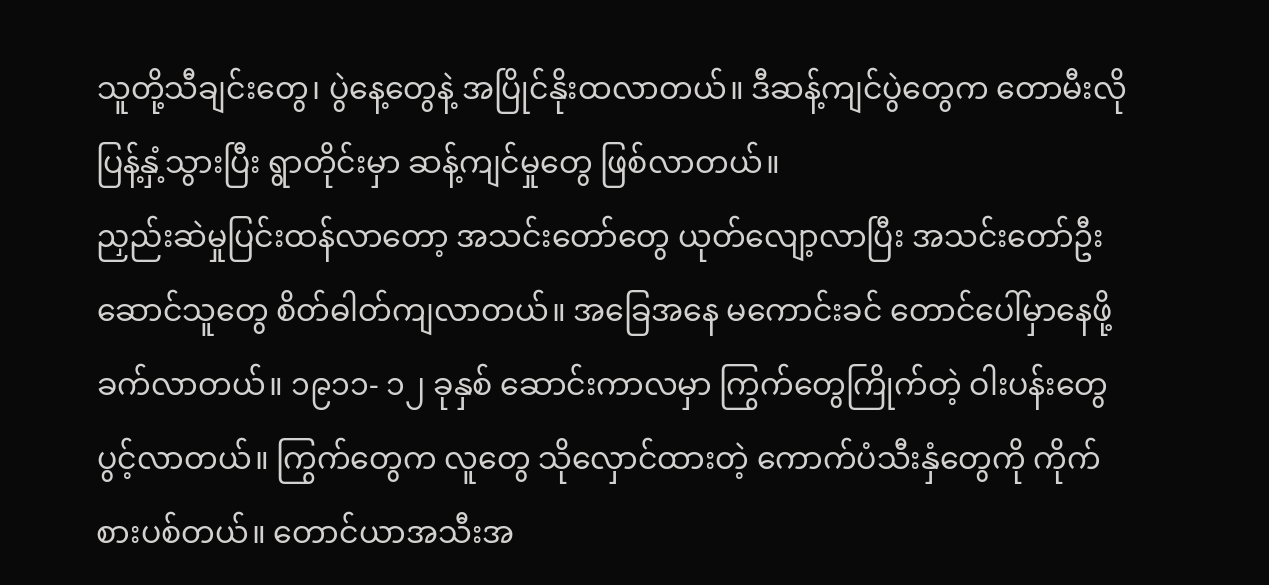သူတို့သီချင်းတွေ၊ ပွဲနေ့တွေနဲ့ အပြိုင်နိုးထလာတယ်။ ဒီဆန့်ကျင်ပွဲတွေက တောမီးလို ပြန့်နှံ့သွားပြီး ရွာတိုင်းမှာ ဆန့်ကျင်မှုတွေ ဖြစ်လာတယ်။
ညှည်းဆဲမှုပြင်းထန်လာတော့ အသင်းတော်တွေ ယုတ်လျော့လာပြီး အသင်းတော်ဦးဆောင်သူတွေ စိတ်ဓါတ်ကျလာတယ်။ အခြေအနေ မကောင်းခင် တောင်ပေါ်မှာနေဖို့ ခက်လာတယ်။ ၁၉၁၁- ၁၂ ခုနှစ် ဆောင်းကာလမှာ ကြွက်တွေကြိုက်တဲ့ ဝါးပန်းတွေ ပွင့်လာတယ်။ ကြွက်တွေက လူတွေ သိုလှောင်ထားတဲ့ ကောက်ပံသီးနှံတွေကို ကိုက်စားပစ်တယ်။ တောင်ယာအသီးအ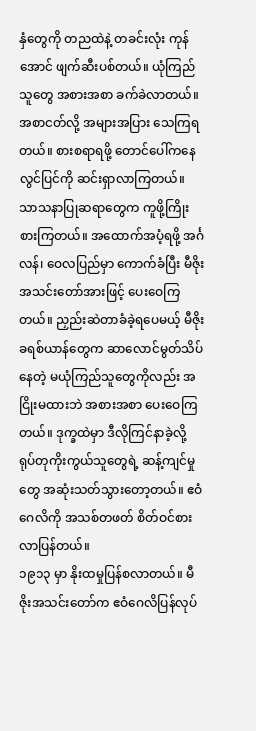နှံတွေကို တညထဲနဲ့ တခင်းလုံး ကုန်အောင် ဖျက်ဆီးပစ်တယ်။ ယုံကြည်သူတွေ အစားအစာ ခက်ခဲလာတယ်။ အစာငတ်လို့ အများအပြား သေကြရတယ်။ စားစရာရဖို့ တောင်ပေါ်ကနေ လွင်ပြင်ကို ဆင်းရှာလာကြတယ်။
သာသနာပြုဆရာတွေက ကူဖို့ကြိုးစားကြတယ်။ အထောက်အပံ့ရဖို့ အင်္ဂလန်၊ ဝေလပြည်မှာ ကောက်ခံပြီး မီဇိုးအသင်းတော်အားဖြင့် ပေးဝေကြတယ်။ ညှည်းဆဲတာခံခဲ့ရပေမယ့် မီဇိုးခရစ်ယာန်တွေက ဆာလောင်မွတ်သိပ်နေတဲ့ မယုံကြည်သူတွေကိုလည်း အငြိုးမထားဘဲ အစားအစာ ပေးဝေကြတယ်။ ဒုက္ခထဲမှာ ဒီလိုကြင်နာခဲ့လို့ ရုပ်တုကိုးကွယ်သူတွေရဲ့ ဆန့်ကျင်မှုတွေ အဆုံးသတ်သွားတော့တယ်။ ဧဝံဂေလိကို အသစ်တဖတ် စိတ်ဝင်စားလာပြန်တယ်။
၁၉၁၃ မှာ နိုးထမှုပြန်စလာတယ်။ မီဇိုးအသင်းတော်က ဧဝံဂေလိပြန်လုပ်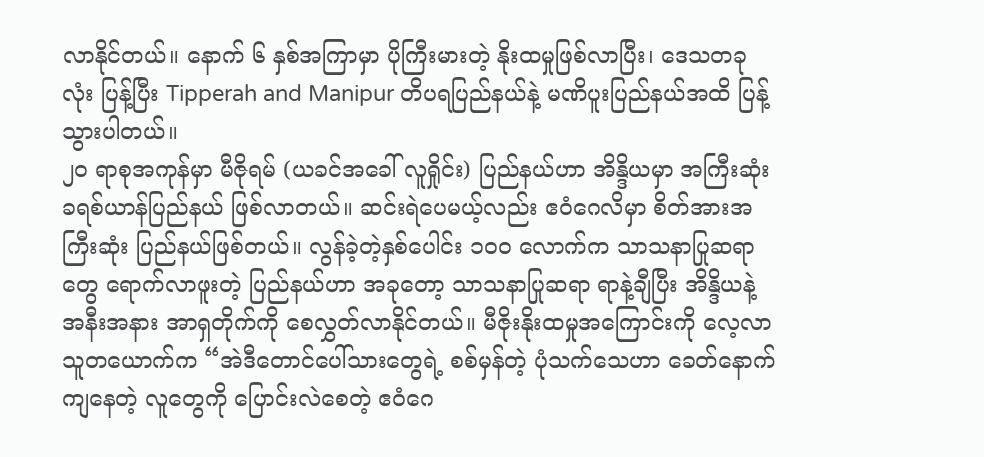လာနိုင်တယ်။ နောက် ၆ နှစ်အကြာမှာ ပိုကြီးမားတဲ့ နိုးထမှုဖြစ်လာပြီး၊ ဒေသတခုလုံး ပြန့်ပြီး Tipperah and Manipur တိပရပြည်နယ်နဲ့ မဏိပူးပြည်နယ်အထိ ပြန့်သွားပါတယ်။
၂၀ ရာစုအကုန်မှာ မီဇိုရမ် (ယခင်အခေါ် လူရှိုင်း) ပြည်နယ်ဟာ အိန္ဒိယမှာ အကြီးဆုံး ခရစ်ယာန်ပြည်နယ် ဖြစ်လာတယ်။ ဆင်းရဲပေမယ့်လည်း ဧဝံဂေလိမှာ စိတ်အားအကြီးဆုံး ပြည်နယ်ဖြစ်တယ်။ လွန်ခဲ့တဲ့နှစ်ပေါင်း ၁၀၀ လောက်က သာသနာပြုဆရာတွေ ရောက်လာဖူးတဲ့ ပြည်နယ်ဟာ အခုတော့ သာသနာပြုဆရာ ရာနဲ့ချီပြီး အိန္ဒိယနဲ့ အနီးအနား အာရှတိုက်ကို စေလွှတ်လာနိုင်တယ်။ မီဇိုးနိုးထမှုအကြောင်းကို လေ့လာသူတယောက်က “အဲဒီတောင်ပေါ်သားတွေရဲ့ စစ်မှန်တဲ့ ပုံသက်သေဟာ ခေတ်နောက်ကျနေတဲ့ လူတွေကို ပြောင်းလဲစေတဲ့ ဧဝံဂေ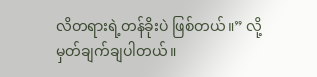လိတရားရဲ့တန်ခိုးပဲ ဖြစ်တယ်။” လို့ မှတ်ချက်ချပါတယ်။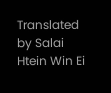Translated by Salai Htein Win Ei